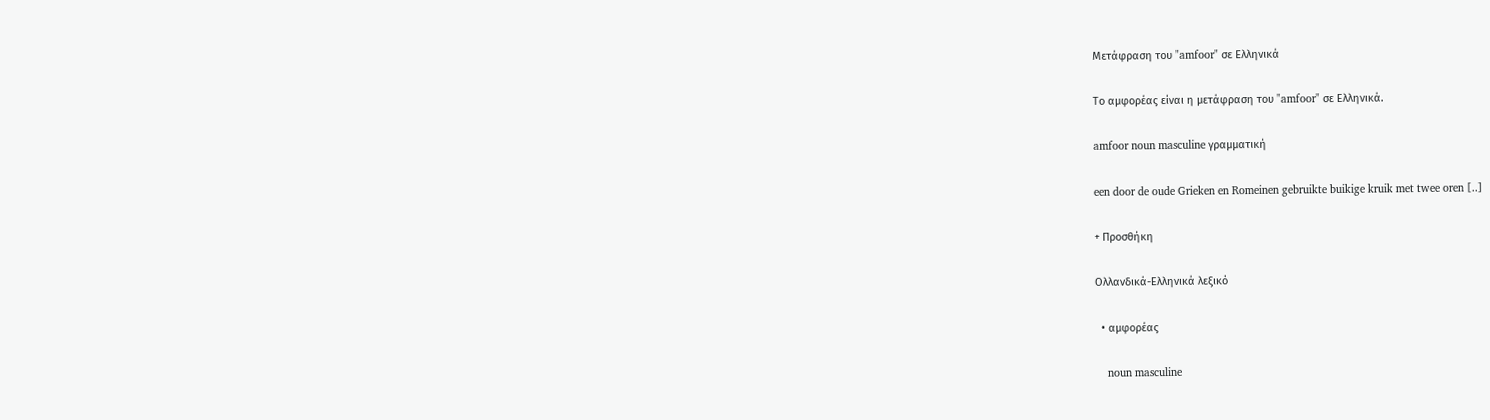Μετάφραση του "amfoor" σε Ελληνικά

Το αμφορέας είναι η μετάφραση του "amfoor" σε Ελληνικά.

amfoor noun masculine γραμματική

een door de oude Grieken en Romeinen gebruikte buikige kruik met twee oren [..]

+ Προσθήκη

Ολλανδικά-Ελληνικά λεξικό

  • αμφορέας

    noun masculine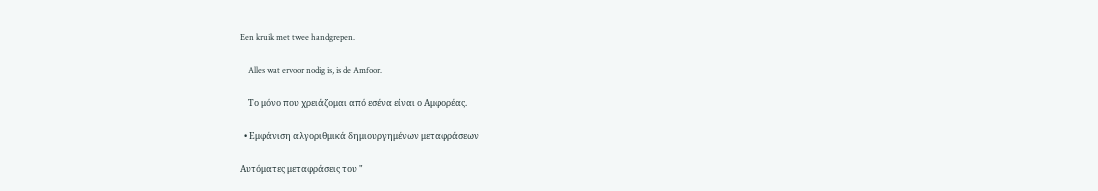Een kruik met twee handgrepen.

    Alles wat ervoor nodig is, is de Amfoor.

    Το μόνο που χρειάζομαι από εσένα είναι ο Αμφορέας.

  • Εμφάνιση αλγοριθμικά δημιουργημένων μεταφράσεων

Αυτόματες μεταφράσεις του "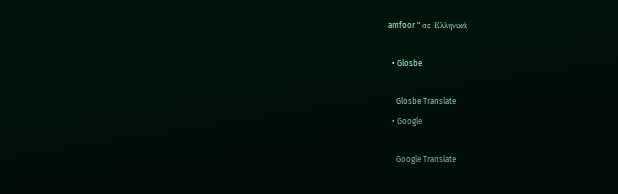amfoor " σε Ελληνικά

  • Glosbe

    Glosbe Translate
  • Google

    Google Translate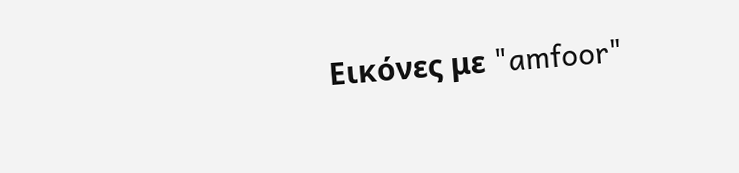Εικόνες με "amfoor"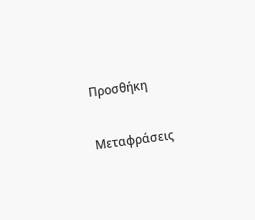Προσθήκη

Μεταφράσεις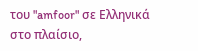του "amfoor" σε Ελληνικά στο πλαίσιο,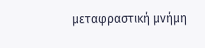μεταφραστική μνήμη